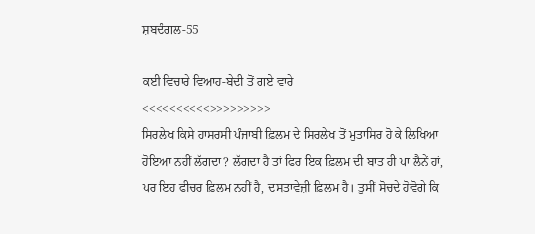ਸ਼ਬਦੰਗਲ-55

ਕਈ ਵਿਚਾਰੇ ਵਿਆਹ-ਬੇਦੀ ਤੋਂ ਗਏ ਵਾਰੇ
<<<<<<<<<<>>>>>>>>>
ਸਿਰਲੇਖ ਕਿਸੇ ਹਾਸਰਸੀ ਪੰਜਾਬੀ ਫ਼ਿਲਮ ਦੇ ਸਿਰਲੇਖ ਤੋਂ ਮੁਤਾਸਿਰ ਹੋ ਕੇ ਲਿਖਿਆ ਹੋਇਆ ਨਹੀਂ ਲੱਗਦਾ? ਲੱਗਦਾ ਹੈ ਤਾਂ ਫਿਰ ਇਕ ਫ਼ਿਲਮ ਦੀ ਬਾਤ ਹੀ ਪਾ ਲੈਨੇਂ ਹਾਂ, ਪਰ ਇਹ ਫੀਚਰ ਫ਼ਿਲਮ ਨਹੀਂ ਹੈ, ਦਸਤਾਵੇਜ਼ੀ ਫ਼ਿਲਮ ਹੈ। ਤੁਸੀਂ ਸੋਚਦੇ ਹੋਵੋਗੇ ਕਿ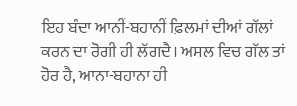ਇਹ ਬੰਦਾ ਆਨੀਂ-ਬਹਾਨੀਂ ਫ਼ਿਲਮਾਂ ਦੀਆਂ ਗੱਲਾਂ ਕਰਨ ਦਾ ਰੋਗੀ ਹੀ ਲੱਗਦੈ। ਅਸਲ ਵਿਚ ਗੱਲ ਤਾਂ ਹੋਰ ਹੈ, ਆਨਾ-ਬਹਾਨਾ ਹੀ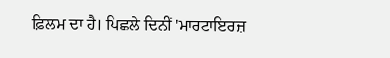ਫ਼ਿਲਮ ਦਾ ਹੈ। ਪਿਛਲੇ ਦਿਨੀਂ 'ਮਾਰਟਾਇਰਜ਼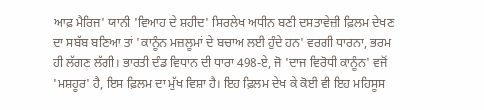ਆਫ਼ ਮੈਰਿਜ' ਯਾਨੀ 'ਵਿਆਹ ਦੇ ਸ਼ਹੀਦ' ਸਿਰਲੇਖ ਅਧੀਨ ਬਣੀ ਦਸਤਾਵੇਜ਼ੀ ਫ਼ਿਲਮ ਦੇਖਣ ਦਾ ਸਬੱਬ ਬਣਿਆ ਤਾਂ 'ਕਾਨੂੰਨ ਮਜ਼ਲੂਮਾਂ ਦੇ ਬਚਾਅ ਲਈ ਹੁੰਦੇ ਹਨ' ਵਰਗੀ ਧਾਰਨਾ, ਭਰਮ ਹੀ ਲੱਗਣ ਲੱਗੀ। ਭਾਰਤੀ ਦੰਡ ਵਿਧਾਨ ਦੀ ਧਾਰਾ 498-ਏ, ਜੋ 'ਦਾਜ ਵਿਰੋਧੀ ਕਾਨੂੰਨ' ਵਜੋਂ 'ਮਸ਼ਹੂਰ' ਹੈ, ਇਸ ਫ਼ਿਲਮ ਦਾ ਮੁੱਖ ਵਿਸ਼ਾ ਹੈ। ਇਹ ਫ਼ਿਲਮ ਦੇਖ ਕੇ ਕੋਈ ਵੀ ਇਹ ਮਹਿਸੂਸ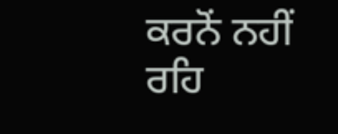ਕਰਨੋਂ ਨਹੀਂ ਰਹਿ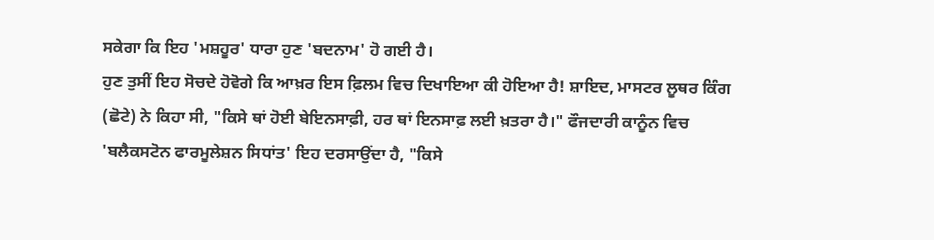ਸਕੇਗਾ ਕਿ ਇਹ 'ਮਸ਼ਹੂਰ' ਧਾਰਾ ਹੁਣ 'ਬਦਨਾਮ' ਹੋ ਗਈ ਹੈ।
ਹੁਣ ਤੁਸੀਂ ਇਹ ਸੋਚਦੇ ਹੋਵੋਗੇ ਕਿ ਆਖ਼ਰ ਇਸ ਫ਼ਿਲਮ ਵਿਚ ਦਿਖਾਇਆ ਕੀ ਹੋਇਆ ਹੈ! ਸ਼ਾਇਦ, ਮਾਸਟਰ ਲੂਥਰ ਕਿੰਗ (ਛੋਟੇ) ਨੇ ਕਿਹਾ ਸੀ, "ਕਿਸੇ ਥਾਂ ਹੋਈ ਬੇਇਨਸਾਫ਼ੀ, ਹਰ ਥਾਂ ਇਨਸਾਫ਼ ਲਈ ਖ਼ਤਰਾ ਹੈ।" ਫੌਜਦਾਰੀ ਕਾਨੂੰਨ ਵਿਚ 'ਬਲੈਕਸਟੋਨ ਫਾਰਮੂਲੇਸ਼ਨ ਸਿਧਾਂਤ' ਇਹ ਦਰਸਾਉਂਦਾ ਹੈ, "ਕਿਸੇ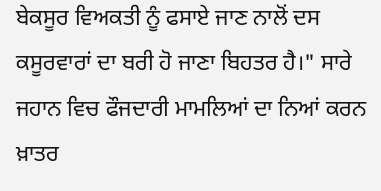ਬੇਕਸੂਰ ਵਿਅਕਤੀ ਨੂੰ ਫਸਾਏ ਜਾਣ ਨਾਲੋਂ ਦਸ ਕਸੂਰਵਾਰਾਂ ਦਾ ਬਰੀ ਹੋ ਜਾਣਾ ਬਿਹਤਰ ਹੈ।" ਸਾਰੇ ਜਹਾਨ ਵਿਚ ਫੌਜਦਾਰੀ ਮਾਮਲਿਆਂ ਦਾ ਨਿਆਂ ਕਰਨ ਖ਼ਾਤਰ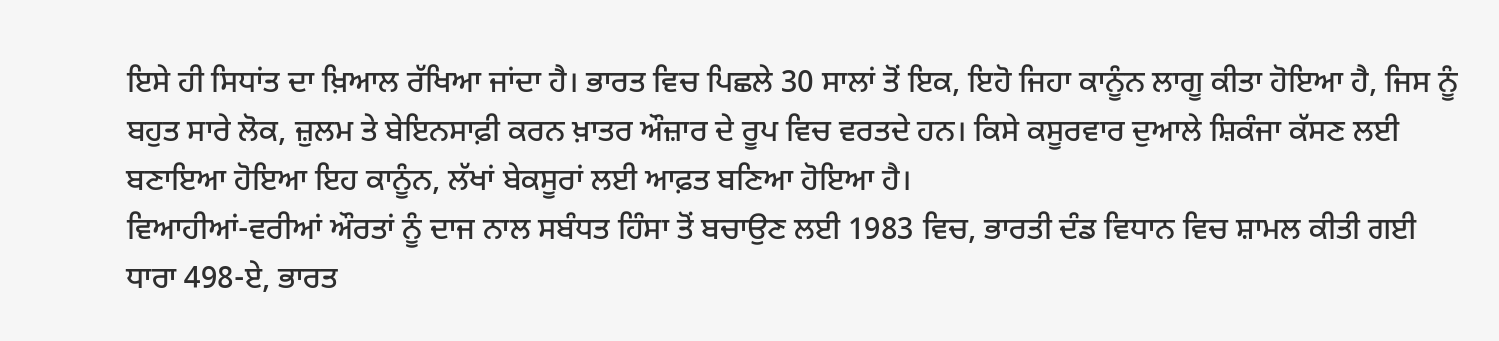ਇਸੇ ਹੀ ਸਿਧਾਂਤ ਦਾ ਖ਼ਿਆਲ ਰੱਖਿਆ ਜਾਂਦਾ ਹੈ। ਭਾਰਤ ਵਿਚ ਪਿਛਲੇ 30 ਸਾਲਾਂ ਤੋਂ ਇਕ, ਇਹੋ ਜਿਹਾ ਕਾਨੂੰਨ ਲਾਗੂ ਕੀਤਾ ਹੋਇਆ ਹੈ, ਜਿਸ ਨੂੰ ਬਹੁਤ ਸਾਰੇ ਲੋਕ, ਜ਼ੁਲਮ ਤੇ ਬੇਇਨਸਾਫ਼ੀ ਕਰਨ ਖ਼ਾਤਰ ਔਜ਼ਾਰ ਦੇ ਰੂਪ ਵਿਚ ਵਰਤਦੇ ਹਨ। ਕਿਸੇ ਕਸੂਰਵਾਰ ਦੁਆਲੇ ਸ਼ਿਕੰਜਾ ਕੱਸਣ ਲਈ ਬਣਾਇਆ ਹੋਇਆ ਇਹ ਕਾਨੂੰਨ, ਲੱਖਾਂ ਬੇਕਸੂਰਾਂ ਲਈ ਆਫ਼ਤ ਬਣਿਆ ਹੋਇਆ ਹੈ।
ਵਿਆਹੀਆਂ-ਵਰੀਆਂ ਔਰਤਾਂ ਨੂੰ ਦਾਜ ਨਾਲ ਸਬੰਧਤ ਹਿੰਸਾ ਤੋਂ ਬਚਾਉਣ ਲਈ 1983 ਵਿਚ, ਭਾਰਤੀ ਦੰਡ ਵਿਧਾਨ ਵਿਚ ਸ਼ਾਮਲ ਕੀਤੀ ਗਈ ਧਾਰਾ 498-ਏ, ਭਾਰਤ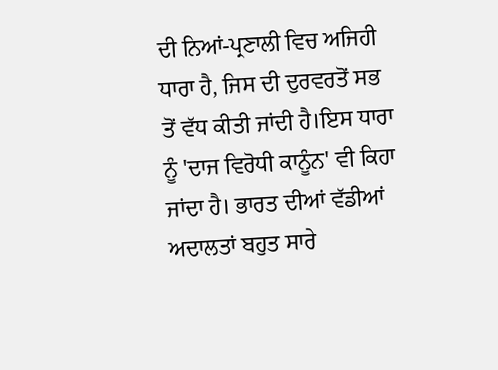ਦੀ ਨਿਆਂ-ਪ੍ਰਣਾਲੀ ਵਿਚ ਅਜਿਹੀ ਧਾਰਾ ਹੈ, ਜਿਸ ਦੀ ਦੁਰਵਰਤੋਂ ਸਭ ਤੋਂ ਵੱਧ ਕੀਤੀ ਜਾਂਦੀ ਹੈ।ਇਸ ਧਾਰਾ ਨੂੰ 'ਦਾਜ ਵਿਰੋਧੀ ਕਾਨੂੰਨ' ਵੀ ਕਿਹਾ ਜਾਂਦਾ ਹੈ। ਭਾਰਤ ਦੀਆਂ ਵੱਡੀਆਂ ਅਦਾਲਤਾਂ ਬਹੁਤ ਸਾਰੇ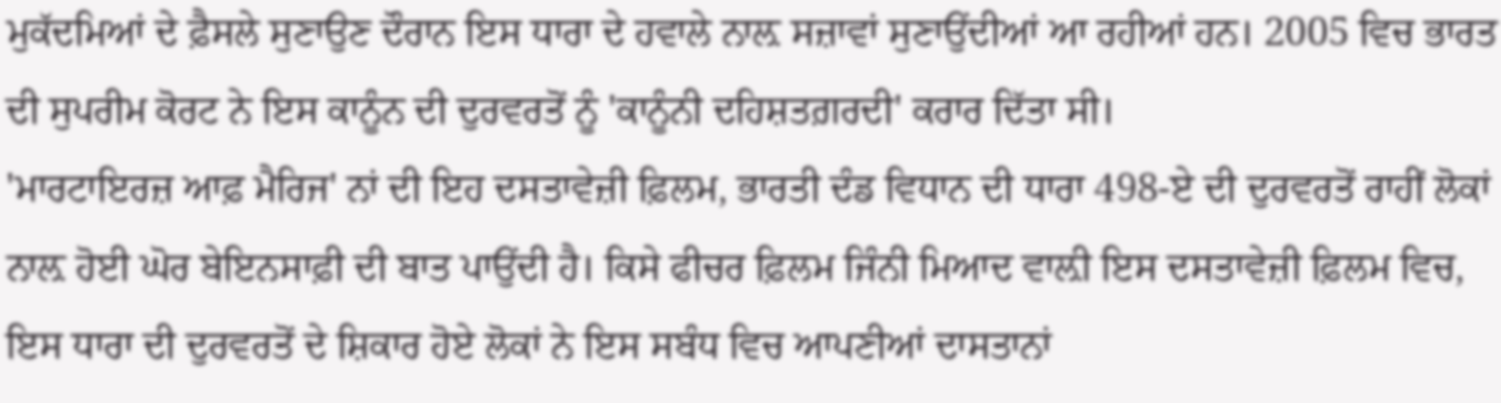ਮੁਕੱਦਮਿਆਂ ਦੇ ਫ਼ੈਸਲੇ ਸੁਣਾਉਣ ਦੌਰਾਨ ਇਸ ਧਾਰਾ ਦੇ ਹਵਾਲੇ ਨਾਲ਼ ਸਜ਼ਾਵਾਂ ਸੁਣਾਉਂਦੀਆਂ ਆ ਰਹੀਆਂ ਹਨ। 2005 ਵਿਚ ਭਾਰਤ ਦੀ ਸੁਪਰੀਮ ਕੋਰਟ ਨੇ ਇਸ ਕਾਨੂੰਨ ਦੀ ਦੁਰਵਰਤੋਂ ਨੂੰ 'ਕਾਨੂੰਨੀ ਦਹਿਸ਼ਤਗ਼ਰਦੀ' ਕਰਾਰ ਦਿੱਤਾ ਸੀ।
'ਮਾਰਟਾਇਰਜ਼ ਆਫ਼ ਮੈਰਿਜ' ਨਾਂ ਦੀ ਇਹ ਦਸਤਾਵੇਜ਼ੀ ਫ਼ਿਲਮ, ਭਾਰਤੀ ਦੰਡ ਵਿਧਾਨ ਦੀ ਧਾਰਾ 498-ਏ ਦੀ ਦੁਰਵਰਤੋਂ ਰਾਹੀਂ ਲੋਕਾਂ ਨਾਲ਼ ਹੋਈ ਘੋਰ ਬੇਇਨਸਾਫ਼ੀ ਦੀ ਬਾਤ ਪਾਉਂਦੀ ਹੈ। ਕਿਸੇ ਫੀਚਰ ਫ਼ਿਲਮ ਜਿੰਨੀ ਮਿਆਦ ਵਾਲ਼ੀ ਇਸ ਦਸਤਾਵੇਜ਼ੀ ਫ਼ਿਲਮ ਵਿਚ, ਇਸ ਧਾਰਾ ਦੀ ਦੁਰਵਰਤੋਂ ਦੇ ਸ਼ਿਕਾਰ ਹੋਏ ਲੋਕਾਂ ਨੇ ਇਸ ਸਬੰਧ ਵਿਚ ਆਪਣੀਆਂ ਦਾਸਤਾਨਾਂ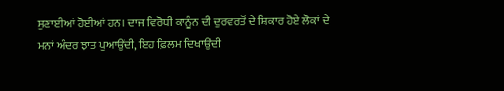ਸੁਣਾਈਆਂ ਹੋਈਆਂ ਹਨ। ਦਾਜ ਵਿਰੋਧੀ ਕਾਨੂੰਨ ਦੀ ਦੁਰਵਰਤੋਂ ਦੇ ਸ਼ਿਕਾਰ ਹੋਏ ਲੋਕਾਂ ਦੇ ਮਨਾਂ ਅੰਦਰ ਝਾਤ ਪੁਆਉਂਦੀ, ਇਹ ਫ਼ਿਲਮ ਦਿਖਾਉਂਦੀ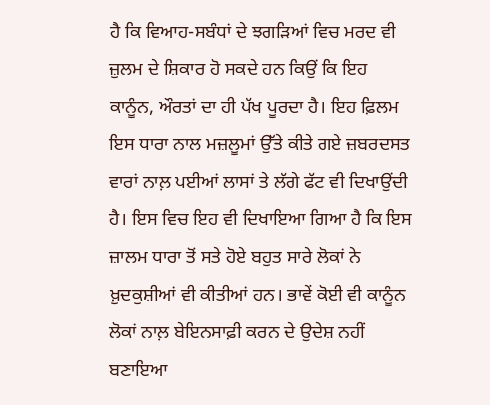ਹੈ ਕਿ ਵਿਆਹ-ਸਬੰਧਾਂ ਦੇ ਝਗੜਿਆਂ ਵਿਚ ਮਰਦ ਵੀ ਜ਼ੁਲਮ ਦੇ ਸ਼ਿਕਾਰ ਹੋ ਸਕਦੇ ਹਨ ਕਿਉਂ ਕਿ ਇਹ ਕਾਨੂੰਨ, ਔਰਤਾਂ ਦਾ ਹੀ ਪੱਖ ਪੂਰਦਾ ਹੈ। ਇਹ ਫ਼ਿਲਮ ਇਸ ਧਾਰਾ ਨਾਲ ਮਜ਼ਲੂਮਾਂ ਉੱਤੇ ਕੀਤੇ ਗਏ ਜ਼ਬਰਦਸਤ ਵਾਰਾਂ ਨਾਲ਼ ਪਈਆਂ ਲਾਸਾਂ ਤੇ ਲੱਗੇ ਫੱਟ ਵੀ ਦਿਖਾਉਂਦੀ ਹੈ। ਇਸ ਵਿਚ ਇਹ ਵੀ ਦਿਖਾਇਆ ਗਿਆ ਹੈ ਕਿ ਇਸ ਜ਼ਾਲਮ ਧਾਰਾ ਤੋਂ ਸਤੇ ਹੋਏ ਬਹੁਤ ਸਾਰੇ ਲੋਕਾਂ ਨੇ ਖ਼ੁਦਕੁਸ਼ੀਆਂ ਵੀ ਕੀਤੀਆਂ ਹਨ। ਭਾਵੇਂ ਕੋਈ ਵੀ ਕਾਨੂੰਨ ਲੋਕਾਂ ਨਾਲ਼ ਬੇਇਨਸਾਫ਼ੀ ਕਰਨ ਦੇ ਉਦੇਸ਼ ਨਹੀਂ ਬਣਾਇਆ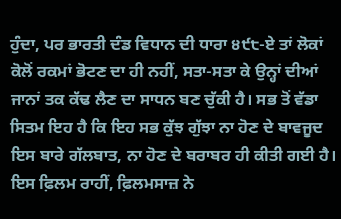ਹੁੰਦਾ, ਪਰ ਭਾਰਤੀ ਦੰਡ ਵਿਧਾਨ ਦੀ ਧਾਰਾ ੪੯੮-ਏ ਤਾਂ ਲੋਕਾਂ ਕੋਲੋਂ ਰਕਮਾਂ ਭੋਟਣ ਦਾ ਹੀ ਨਹੀਂ, ਸਤਾ-ਸਤਾ ਕੇ ਉਨ੍ਹਾਂ ਦੀਆਂ ਜਾਨਾਂ ਤਕ ਕੱਢ ਲੈਣ ਦਾ ਸਾਧਨ ਬਣ ਚੁੱਕੀ ਹੈ। ਸਭ ਤੋਂ ਵੱਡਾ ਸਿਤਮ ਇਹ ਹੈ ਕਿ ਇਹ ਸਭ ਕੁੱਝ ਗੁੱਝਾ ਨਾ ਹੋਣ ਦੇ ਬਾਵਜੂਦ ਇਸ ਬਾਰੇ ਗੱਲਬਾਤ, ਨਾ ਹੋਣ ਦੇ ਬਰਾਬਰ ਹੀ ਕੀਤੀ ਗਈ ਹੈ। ਇਸ ਫ਼ਿਲਮ ਰਾਹੀਂ, ਫ਼ਿਲਮਸਾਜ਼ ਨੇ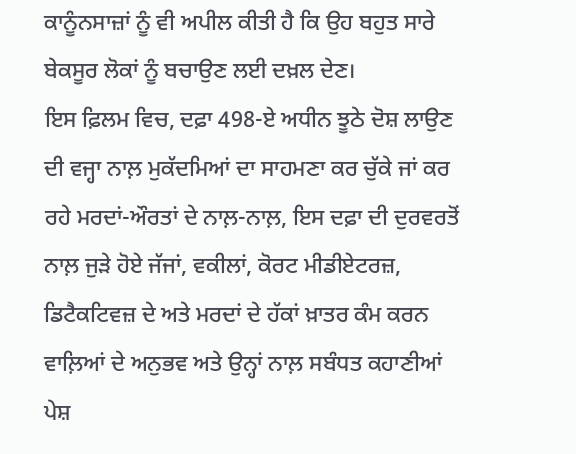ਕਾਨੂੰਨਸਾਜ਼ਾਂ ਨੂੰ ਵੀ ਅਪੀਲ ਕੀਤੀ ਹੈ ਕਿ ਉਹ ਬਹੁਤ ਸਾਰੇ ਬੇਕਸੂਰ ਲੋਕਾਂ ਨੂੰ ਬਚਾਉਣ ਲਈ ਦਖ਼ਲ ਦੇਣ।
ਇਸ ਫ਼ਿਲਮ ਵਿਚ, ਦਫ਼ਾ 498-ਏ ਅਧੀਨ ਝੂਠੇ ਦੋਸ਼ ਲਾਉਣ ਦੀ ਵਜ੍ਹਾ ਨਾਲ਼ ਮੁਕੱਦਮਿਆਂ ਦਾ ਸਾਹਮਣਾ ਕਰ ਚੁੱਕੇ ਜਾਂ ਕਰ ਰਹੇ ਮਰਦਾਂ-ਔਰਤਾਂ ਦੇ ਨਾਲ਼-ਨਾਲ਼, ਇਸ ਦਫ਼ਾ ਦੀ ਦੁਰਵਰਤੋਂ ਨਾਲ਼ ਜੁੜੇ ਹੋਏ ਜੱਜਾਂ, ਵਕੀਲਾਂ, ਕੋਰਟ ਮੀਡੀਏਟਰਜ਼, ਡਿਟੈਕਟਿਵਜ਼ ਦੇ ਅਤੇ ਮਰਦਾਂ ਦੇ ਹੱਕਾਂ ਖ਼ਾਤਰ ਕੰਮ ਕਰਨ ਵਾਲ਼ਿਆਂ ਦੇ ਅਨੁਭਵ ਅਤੇ ਉਨ੍ਹਾਂ ਨਾਲ਼ ਸਬੰਧਤ ਕਹਾਣੀਆਂ ਪੇਸ਼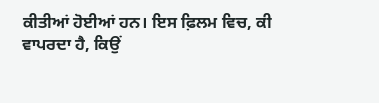ਕੀਤੀਆਂ ਹੋਈਆਂ ਹਨ। ਇਸ ਫ਼ਿਲਮ ਵਿਚ, ਕੀ ਵਾਪਰਦਾ ਹੈ, ਕਿਉਂ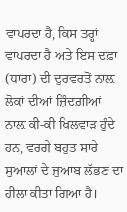ਵਾਪਰਦਾ ਹੈ, ਕਿਸ ਤਰ੍ਹਾਂ ਵਾਪਰਦਾ ਹੈ ਅਤੇ ਇਸ ਦਫ਼ਾ (ਧਾਰਾ) ਦੀ ਦੁਰਵਰਤੋਂ ਨਾਲ਼ ਲੋਕਾਂ ਦੀਆਂ ਜ਼ਿੰਦਗ਼ੀਆਂ ਨਾਲ਼ ਕੀ-ਕੀ ਖਿਲਵਾੜ ਹੁੰਦੇ ਹਨ, ਵਰਗੇ ਬਹੁਤ ਸਾਰੇ ਸੁਆਲਾਂ ਦੇ ਜੁਆਬ ਲੱਭਣ ਦਾ ਹੀਲਾ ਕੀਤਾ ਗਿਆ ਹੈ।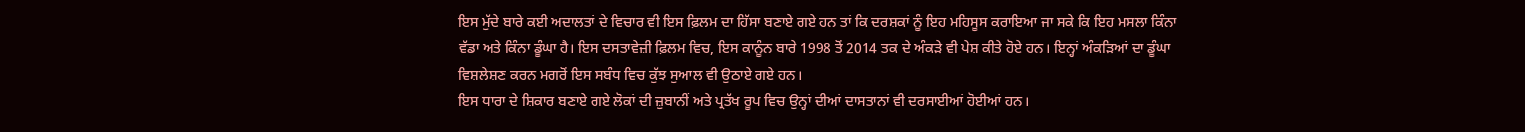ਇਸ ਮੁੱਦੇ ਬਾਰੇ ਕਈ ਅਦਾਲਤਾਂ ਦੇ ਵਿਚਾਰ ਵੀ ਇਸ ਫ਼ਿਲਮ ਦਾ ਹਿੱਸਾ ਬਣਾਏ ਗਏ ਹਨ ਤਾਂ ਕਿ ਦਰਸ਼ਕਾਂ ਨੂੰ ਇਹ ਮਹਿਸੂਸ ਕਰਾਇਆ ਜਾ ਸਕੇ ਕਿ ਇਹ ਮਸਲਾ ਕਿੰਨਾ ਵੱਡਾ ਅਤੇ ਕਿੰਨਾ ਡੂੰਘਾ ਹੈ। ਇਸ ਦਸਤਾਵੇਜ਼ੀ ਫ਼ਿਲਮ ਵਿਚ, ਇਸ ਕਾਨੂੰਨ ਬਾਰੇ 1998 ਤੋਂ 2014 ਤਕ ਦੇ ਅੰਕੜੇ ਵੀ ਪੇਸ਼ ਕੀਤੇ ਹੋਏ ਹਨ। ਇਨ੍ਹਾਂ ਅੰਕੜਿਆਂ ਦਾ ਡੂੰਘਾ ਵਿਸ਼ਲੇਸ਼ਣ ਕਰਨ ਮਗਰੋਂ ਇਸ ਸਬੰਧ ਵਿਚ ਕੁੱਝ ਸੁਆਲ ਵੀ ਉਠਾਏ ਗਏ ਹਨ।
ਇਸ ਧਾਰਾ ਦੇ ਸ਼ਿਕਾਰ ਬਣਾਏ ਗਏ ਲੋਕਾਂ ਦੀ ਜ਼ੁਬਾਨੀਂ ਅਤੇ ਪ੍ਰਤੱਖ ਰੂਪ ਵਿਚ ਉਨ੍ਹਾਂ ਦੀਆਂ ਦਾਸਤਾਨਾਂ ਵੀ ਦਰਸਾਈਆਂ ਹੋਈਆਂ ਹਨ।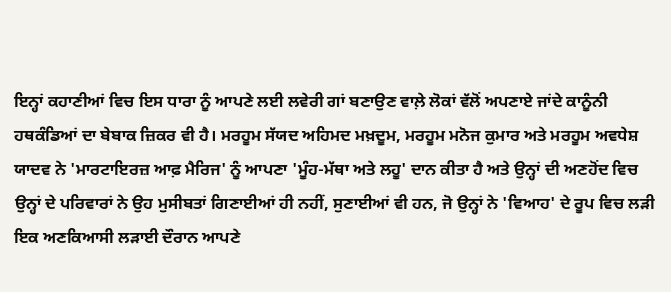ਇਨ੍ਹਾਂ ਕਹਾਣੀਆਂ ਵਿਚ ਇਸ ਧਾਰਾ ਨੂੰ ਆਪਣੇ ਲਈ ਲਵੇਰੀ ਗਾਂ ਬਣਾਉਣ ਵਾਲ਼ੇ ਲੋਕਾਂ ਵੱਲੋਂ ਅਪਣਾਏ ਜਾਂਦੇ ਕਾਨੂੰਨੀ ਹਥਕੰਡਿਆਂ ਦਾ ਬੇਬਾਕ ਜ਼ਿਕਰ ਵੀ ਹੈ। ਮਰਹੂਮ ਸੱਯਦ ਅਹਿਮਦ ਮਖ਼ਦੂਮ, ਮਰਹੂਮ ਮਨੋਜ ਕੁਮਾਰ ਅਤੇ ਮਰਹੂਮ ਅਵਧੇਸ਼ ਯਾਦਵ ਨੇ 'ਮਾਰਟਾਇਰਜ਼ ਆਫ਼ ਮੈਰਿਜ' ਨੂੰ ਆਪਣਾ 'ਮੂੰਹ-ਮੱਥਾ ਅਤੇ ਲਹੂ' ਦਾਨ ਕੀਤਾ ਹੈ ਅਤੇ ਉਨ੍ਹਾਂ ਦੀ ਅਣਹੋਂਦ ਵਿਚ ਉਨ੍ਹਾਂ ਦੇ ਪਰਿਵਾਰਾਂ ਨੇ ਉਹ ਮੁਸੀਬਤਾਂ ਗਿਣਾਈਆਂ ਹੀ ਨਹੀਂ, ਸੁਣਾਈਆਂ ਵੀ ਹਨ, ਜੋ ਉਨ੍ਹਾਂ ਨੇ 'ਵਿਆਹ' ਦੇ ਰੂਪ ਵਿਚ ਲੜੀ ਇਕ ਅਣਕਿਆਸੀ ਲੜਾਈ ਦੌਰਾਨ ਆਪਣੇ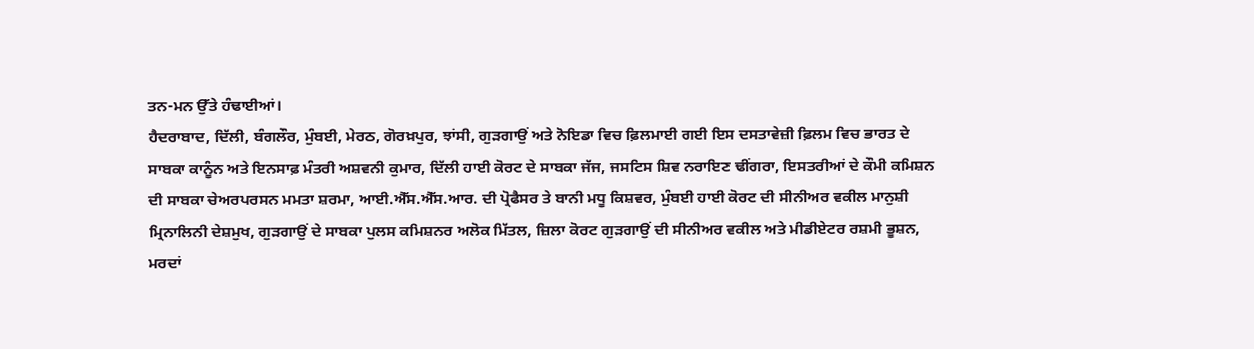ਤਨ-ਮਨ ਉੱਤੇ ਹੰਢਾਈਆਂ।
ਹੈਦਰਾਬਾਦ, ਦਿੱਲੀ, ਬੰਗਲੌਰ, ਮੁੰਬਈ, ਮੇਰਠ, ਗੋਰਖ਼ਪੁਰ, ਝਾਂਸੀ, ਗੁੜਗਾਉਂ ਅਤੇ ਨੋਇਡਾ ਵਿਚ ਫ਼ਿਲਮਾਈ ਗਈ ਇਸ ਦਸਤਾਵੇਜ਼ੀ ਫ਼ਿਲਮ ਵਿਚ ਭਾਰਤ ਦੇ ਸਾਬਕਾ ਕਾਨੂੰਨ ਅਤੇ ਇਨਸਾਫ਼ ਮੰਤਰੀ ਅਸ਼ਵਨੀ ਕੁਮਾਰ, ਦਿੱਲੀ ਹਾਈ ਕੋਰਟ ਦੇ ਸਾਬਕਾ ਜੱਜ, ਜਸਟਿਸ ਸ਼ਿਵ ਨਰਾਇਣ ਢੀਂਗਰਾ, ਇਸਤਰੀਆਂ ਦੇ ਕੌਮੀ ਕਮਿਸ਼ਨ ਦੀ ਸਾਬਕਾ ਚੇਅਰਪਰਸਨ ਮਮਤਾ ਸ਼ਰਮਾ, ਆਈ.ਐੱਸ.ਐੱਸ.ਆਰ. ਦੀ ਪ੍ਰੋਫੈਸਰ ਤੇ ਬਾਨੀ ਮਧੂ ਕਿਸ਼ਵਰ, ਮੁੰਬਈ ਹਾਈ ਕੋਰਟ ਦੀ ਸੀਨੀਅਰ ਵਕੀਲ ਮਾਨੁਸ਼ੀ ਮ੍ਰਿਨਾਲਿਨੀ ਦੇਸ਼ਮੁਖ, ਗੁੜਗਾਉਂ ਦੇ ਸਾਬਕਾ ਪੁਲਸ ਕਮਿਸ਼ਨਰ ਅਲੋਕ ਮਿੱਤਲ, ਜ਼ਿਲਾ ਕੋਰਟ ਗੁੜਗਾਉਂ ਦੀ ਸੀਨੀਅਰ ਵਕੀਲ ਅਤੇ ਮੀਡੀਏਟਰ ਰਸ਼ਮੀ ਭੂਸ਼ਨ, ਮਰਦਾਂ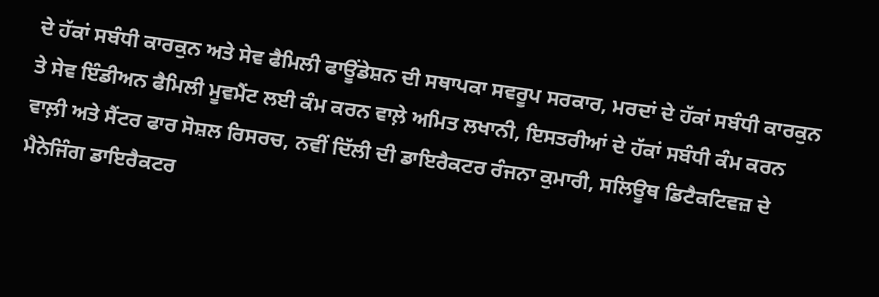ਦੇ ਹੱਕਾਂ ਸਬੰਧੀ ਕਾਰਕੁਨ ਅਤੇ ਸੇਵ ਫੈਮਿਲੀ ਫਾਊਂਡੇਸ਼ਨ ਦੀ ਸਥਾਪਕਾ ਸਵਰੂਪ ਸਰਕਾਰ, ਮਰਦਾਂ ਦੇ ਹੱਕਾਂ ਸਬੰਧੀ ਕਾਰਕੁਨ ਤੇ ਸੇਵ ਇੰਡੀਅਨ ਫੈਮਿਲੀ ਮੂਵਮੈਂਟ ਲਈ ਕੰਮ ਕਰਨ ਵਾਲ਼ੇ ਅਮਿਤ ਲਖਾਨੀ, ਇਸਤਰੀਆਂ ਦੇ ਹੱਕਾਂ ਸਬੰਧੀ ਕੰਮ ਕਰਨ ਵਾਲ਼ੀ ਅਤੇ ਸੈਂਟਰ ਫਾਰ ਸੋਸ਼ਲ ਰਿਸਰਚ, ਨਵੀਂ ਦਿੱਲੀ ਦੀ ਡਾਇਰੈਕਟਰ ਰੰਜਨਾ ਕੁਮਾਰੀ, ਸਲਿਊਥ ਡਿਟੈਕਟਿਵਜ਼ ਦੇ ਮੈਨੇਜਿੰਗ ਡਾਇਰੈਕਟਰ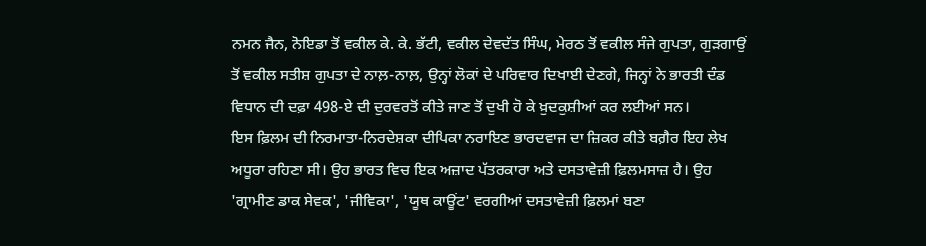ਨਮਨ ਜੈਨ, ਨੋਇਡਾ ਤੋਂ ਵਕੀਲ ਕੇ. ਕੇ. ਭੱਟੀ, ਵਕੀਲ ਦੇਵਦੱਤ ਸਿੰਘ, ਮੇਰਠ ਤੋਂ ਵਕੀਲ ਸੰਜੇ ਗੁਪਤਾ, ਗੁੜਗਾਉਂ ਤੋਂ ਵਕੀਲ ਸਤੀਸ਼ ਗੁਪਤਾ ਦੇ ਨਾਲ਼-ਨਾਲ਼, ਉਨ੍ਹਾਂ ਲੋਕਾਂ ਦੇ ਪਰਿਵਾਰ ਦਿਖਾਈ ਦੇਣਗੇ, ਜਿਨ੍ਹਾਂ ਨੇ ਭਾਰਤੀ ਦੰਡ ਵਿਧਾਨ ਦੀ ਦਫ਼ਾ 498-ਏ ਦੀ ਦੁਰਵਰਤੋਂ ਕੀਤੇ ਜਾਣ ਤੋਂ ਦੁਖੀ ਹੋ ਕੇ ਖ਼ੁਦਕੁਸ਼ੀਆਂ ਕਰ ਲਈਆਂ ਸਨ।
ਇਸ ਫ਼ਿਲਮ ਦੀ ਨਿਰਮਾਤਾ-ਨਿਰਦੇਸ਼ਕਾ ਦੀਪਿਕਾ ਨਰਾਇਣ ਭਾਰਦਵਾਜ ਦਾ ਜ਼ਿਕਰ ਕੀਤੇ ਬਗ਼ੈਰ ਇਹ ਲੇਖ ਅਧੂਰਾ ਰਹਿਣਾ ਸੀ। ਉਹ ਭਾਰਤ ਵਿਚ ਇਕ ਅਜ਼ਾਦ ਪੱਤਰਕਾਰਾ ਅਤੇ ਦਸਤਾਵੇਜ਼ੀ ਫ਼ਿਲਮਸਾਜ਼ ਹੈ। ਉਹ 'ਗ੍ਰਾਮੀਣ ਡਾਕ ਸੇਵਕ', 'ਜੀਵਿਕਾ', 'ਯੂਥ ਕਾਊਂਟ' ਵਰਗੀਆਂ ਦਸਤਾਵੇਜ਼ੀ ਫ਼ਿਲਮਾਂ ਬਣਾ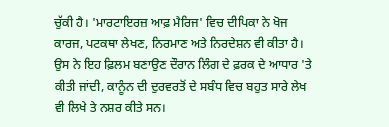ਚੁੱਕੀ ਹੈ। 'ਮਾਰਟਾਇਰਜ਼ ਆਫ਼ ਮੈਰਿਜ' ਵਿਚ ਦੀਪਿਕਾ ਨੇ ਖੋਜ ਕਾਰਜ, ਪਟਕਥਾ ਲੇਖਣ, ਨਿਰਮਾਣ ਅਤੇ ਨਿਰਦੇਸ਼ਨ ਵੀ ਕੀਤਾ ਹੈ। ਉਸ ਨੇ ਇਹ ਫ਼ਿਲਮ ਬਣਾਉਣ ਦੌਰਾਨ ਲਿੰਗ ਦੇ ਫ਼ਰਕ ਦੇ ਆਧਾਰ 'ਤੇ ਕੀਤੀ ਜਾਂਦੀ, ਕਾਨੂੰਨ ਦੀ ਦੁਰਵਰਤੋਂ ਦੇ ਸਬੰਧ ਵਿਚ ਬਹੁਤ ਸਾਰੇ ਲੇਖ ਵੀ ਲਿਖੇ ਤੇ ਨਸ਼ਰ ਕੀਤੇ ਸਨ।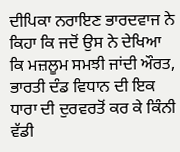ਦੀਪਿਕਾ ਨਰਾਇਣ ਭਾਰਦਵਾਜ ਨੇ ਕਿਹਾ ਕਿ ਜਦੋਂ ਉਸ ਨੇ ਦੇਖਿਆ ਕਿ ਮਜ਼ਲੂਮ ਸਮਝੀ ਜਾਂਦੀ ਔਰਤ, ਭਾਰਤੀ ਦੰਡ ਵਿਧਾਨ ਦੀ ਇਕ ਧਾਰਾ ਦੀ ਦੁਰਵਰਤੋਂ ਕਰ ਕੇ ਕਿੰਨੀ ਵੱਡੀ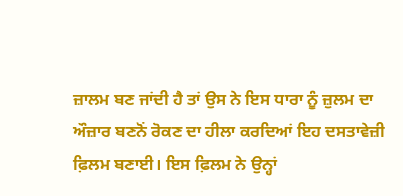ਜ਼ਾਲਮ ਬਣ ਜਾਂਦੀ ਹੈ ਤਾਂ ਉਸ ਨੇ ਇਸ ਧਾਰਾ ਨੂੰ ਜ਼ੁਲਮ ਦਾ ਔਜ਼ਾਰ ਬਣਨੋਂ ਰੋਕਣ ਦਾ ਹੀਲਾ ਕਰਦਿਆਂ ਇਹ ਦਸਤਾਵੇਜ਼ੀ ਫ਼ਿਲਮ ਬਣਾਈ। ਇਸ ਫ਼ਿਲਮ ਨੇ ਉਨ੍ਹਾਂ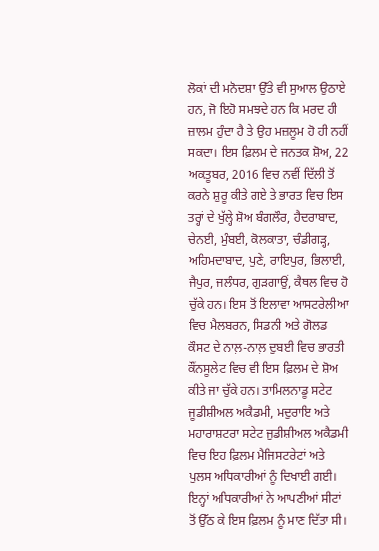ਲੋਕਾਂ ਦੀ ਮਨੋਦਸ਼ਾ ਉੱਤੇ ਵੀ ਸੁਆਲ ਉਠਾਏ ਹਨ, ਜੋ ਇਹੋ ਸਮਝਦੇ ਹਨ ਕਿ ਮਰਦ ਹੀ ਜ਼ਾਲਮ ਹੁੰਦਾ ਹੈ ਤੇ ਉਹ ਮਜ਼ਲੂਮ ਹੋ ਹੀ ਨਹੀਂ ਸਕਦਾ। ਇਸ ਫ਼ਿਲਮ ਦੇ ਜਨਤਕ ਸ਼ੋਅ, 22 ਅਕਤੂਬਰ, 2016 ਵਿਚ ਨਵੀਂ ਦਿੱਲੀ ਤੋਂ ਕਰਨੇ ਸ਼ੁਰੂ ਕੀਤੇ ਗਏ ਤੇ ਭਾਰਤ ਵਿਚ ਇਸ ਤਰ੍ਹਾਂ ਦੇ ਖੁੱਲ੍ਹੇ ਸ਼ੋਅ ਬੰਗਲੌਰ, ਹੈਦਰਾਬਾਦ, ਚੇਨਈ, ਮੁੰਬਈ, ਕੋਲਕਾਤਾ, ਚੰਡੀਗੜ੍ਹ, ਅਹਿਮਦਾਬਾਦ, ਪੁਣੇ, ਰਾਇਪੁਰ, ਭਿਲਾਈ, ਜੈਪੁਰ, ਜਲੰਧਰ, ਗੁੜਗਾਉਂ, ਕੈਥਲ ਵਿਚ ਹੋ ਚੁੱਕੇ ਹਨ। ਇਸ ਤੋਂ ਇਲਾਵਾ ਆਸਟਰੇਲੀਆ ਵਿਚ ਮੈਲਬਰਨ, ਸਿਡਨੀ ਅਤੇ ਗੋਲਡ ਕੌਸਟ ਦੇ ਨਾਲ਼-ਨਾਲ਼ ਦੁਬਈ ਵਿਚ ਭਾਰਤੀ ਕੌਂਨਸੂਲੇਟ ਵਿਚ ਵੀ ਇਸ ਫ਼ਿਲਮ ਦੇ ਸ਼ੋਅ ਕੀਤੇ ਜਾ ਚੁੱਕੇ ਹਨ। ਤਾਮਿਲਨਾਡੂ ਸਟੇਟ ਜੂਡੀਸ਼ੀਅਲ ਅਕੈਡਮੀ, ਮਦੁਰਾਇ ਅਤੇ ਮਹਾਰਾਸ਼ਟਰਾ ਸਟੇਟ ਜੁਡੀਸ਼ੀਅਲ ਅਕੈਡਮੀ ਵਿਚ ਇਹ ਫ਼ਿਲਮ ਮੈਜਿਸਟਰੇਟਾਂ ਅਤੇ ਪੁਲਸ ਅਧਿਕਾਰੀਆਂ ਨੂੰ ਦਿਖਾਈ ਗਈ। ਇਨ੍ਹਾਂ ਅਧਿਕਾਰੀਆਂ ਨੇ ਆਪਣੀਆਂ ਸੀਟਾਂ ਤੋਂ ਉੱਠ ਕੇ ਇਸ ਫ਼ਿਲਮ ਨੂੰ ਮਾਣ ਦਿੱਤਾ ਸੀ।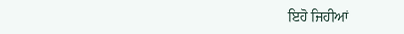ਇਹੋ ਜਿਹੀਆਂ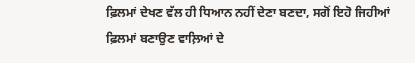ਫ਼ਿਲਮਾਂ ਦੇਖਣ ਵੱਲ ਹੀ ਧਿਆਨ ਨਹੀਂ ਦੇਣਾ ਬਣਦਾ, ਸਗੋਂ ਇਹੋ ਜਿਹੀਆਂ ਫ਼ਿਲਮਾਂ ਬਣਾਉਣ ਵਾਲ਼ਿਆਂ ਦੇ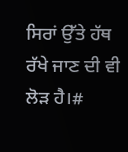ਸਿਰਾਂ ਉੱਤੇ ਹੱਥ ਰੱਖੇ ਜਾਣ ਦੀ ਵੀ ਲੋੜ ਹੈ।#